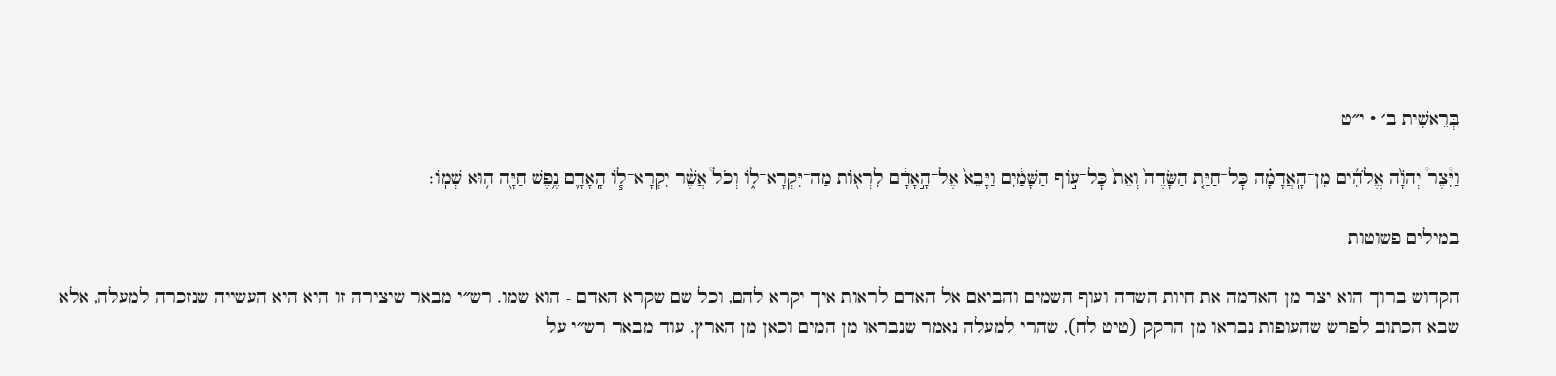בְּרֵאשִׁית ב׳ · י״ט

וַיִּ֩צֶר֩ יְהֹוָ֨ה אֱלֹהִ֜ים מִן־הָֽאֲדָמָ֗ה כׇּל־חַיַּ֤ת הַשָּׂדֶה֙ וְאֵת֙ כׇּל־ע֣וֹף הַשָּׁמַ֔יִם וַיָּבֵא֙ אֶל־הָ֣אָדָ֔ם לִרְא֖וֹת מַה־יִּקְרָא־ל֑וֹ וְכֹל֩ אֲשֶׁ֨ר יִקְרָא־ל֧וֹ הָֽאָדָ֛ם נֶ֥פֶשׁ חַיָּ֖ה ה֥וּא שְׁמֽוֹ׃

במילים פשוטות

הקדוש ברוך הוא יצר מן האדמה את חיות השדה ועוף השמים והביאם אל האדם לראות איך יקרא להם, וכל שם שקרא האדם - הוא שמו. רש״י מבאר שיצירה זו היא היא העשייה שנזכרה למעלה, אלא שבא הכתוב לפרש שהעופות נבראו מן הרקק (טיט לח), שהרי למעלה נאמר שנבראו מן המים וכאן מן הארץ. עוד מבאר רש״י על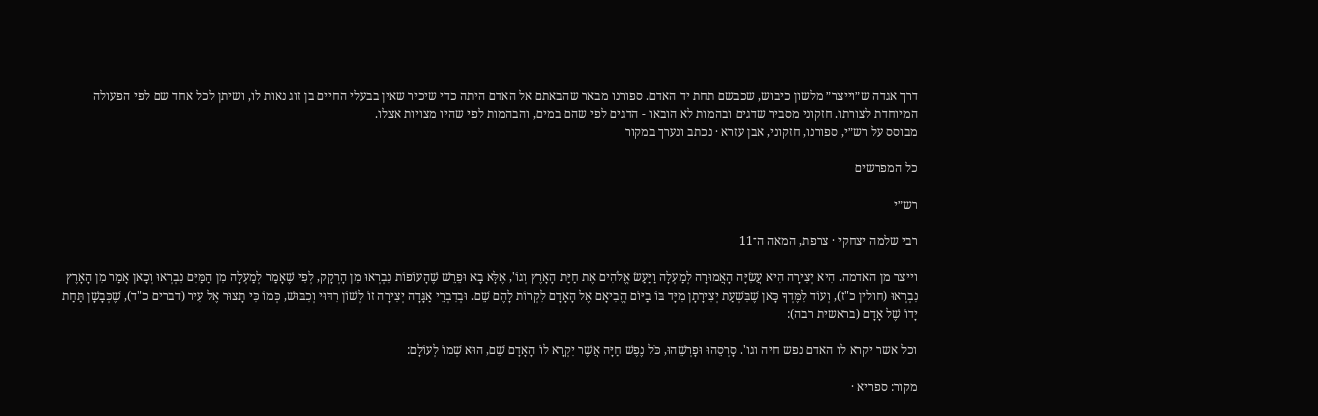דרך אגדה ש״וייצר״ מלשון כיבוש, שכבשם תחת יד האדם. ספורנו מבאר שהבאתם אל האדם היתה כדי שיכיר שאין בבעלי החיים בן זוג נאות לו, ושיתן לכל אחד שם לפי הפעולה המיוחדת לצורתו. חזקוני מסביר שדגים ובהמות לא הובאו - הדגים לפי שהם במים, והבהמות לפי שהיו מצויות אצלו.
מבוסס על רש״י, ספורנו, חזקוני, אבן עזרא · נכתב ונערך במקור

כל המפרשים

רש״י

רבי שלמה יצחקי · צרפת, המאה ה־11

וייצר מן האדמה. הִיא יְצִירָה הִיא עֲשִׂיָּה הָאֲמוּרָה לְמַעְלָה וַיַּעַשׂ אֱלֹהִים אֶת חַיַּת הָאָרֶץ וְגוֹ', אֶלָּא בָא וּפֵרֵשׁ שֶׁהָעוֹפוֹת נִבְרְאוּ מִן הָרְקָק, לְפִי שֶׁאָמַר לְמַעְלָה מִן הַמַּיִּם נִבְרְאוּ וְכָאן אָמַר מִן הָאָרֶץ נִבְרְאוּ (חולין כ"ז), וְעוֹד לִמֶּדְךָ כָּאן שֶׁבִּשְׁעַת יְצִירָתָן מִיָּד בּוֹ בַיּוֹם הֱבִיאָם אֶל הָאָדָם לִקְרוֹת לָהֶם שֵׁם. וּבְדִבְרֵי אַגָּדָה יְצִירָה זוֹ לְשׁוֹן רִדּוּי וְכִבּוּשׁ, כְּמוֹ כִּי תָצוּר אֶל עִיר (דברים כ"ד), שֶׁכְּבָשָׁן תַּחַת יָדוֹ שֶׁל אָדָם (בראשית רבה):

וכל אשר יקרא לו האדם נפש חיה וגו'. סָרְסֵהוּ וּפָרְשֵׁהוּ, כֹּל נֶפֶשׁ חַיָּה אֲשֶׁר יִקְרָא לוֹ הָאָדָם שֵׁם, הוּא שְׁמוֹ לְעוֹלָם:

מקור: ספריא ·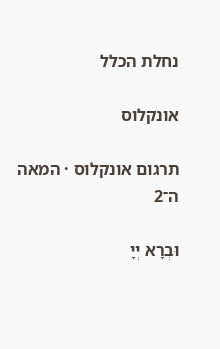נחלת הכלל

אונקלוס

תרגום אונקלוס · המאה ה־2

וּבְרָא יְיָ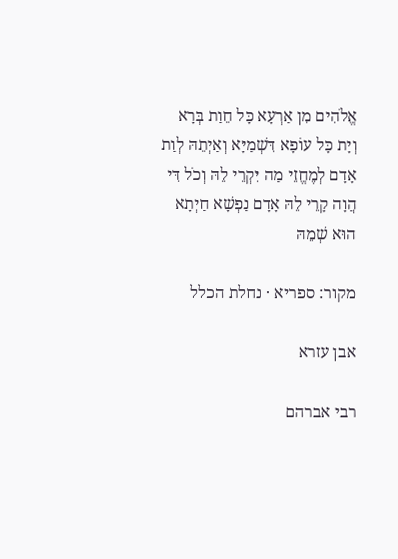אֱלֹהִים מִן אַרְעָא כָּל חֵוַת בְּרָא וְיָת כָּל עוֹפָא דִּשְׁמַיָּא וְאַיְתֵהּ לְוַת אָדָם לְמֶחֱזֵי מַה יִּקְרֵי לֵהּ וְכֹל דִּי הֲוָה קָרֵי לֵהּ אָדָם נַפְשָׁא חַיְתָא הוּא שְׁמֵהּ

מקור: ספריא · נחלת הכלל

אבן עזרא

רבי אברהם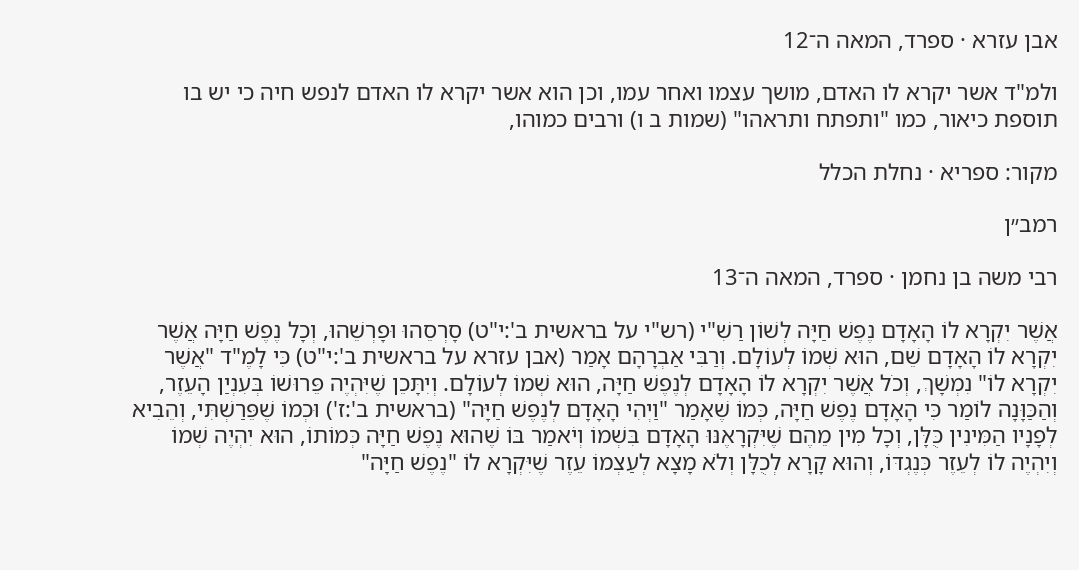אבן עזרא · ספרד, המאה ה־12

ולמ"ד אשר יקרא לו האדם, מושך עצמו ואחר עמו, וכן הוא אשר יקרא לו האדם לנפש חיה כי יש בו תוספת כיאור, כמו "ותפתח ותראהו" (שמות ב ו) ורבים כמוהו,

מקור: ספריא · נחלת הכלל

רמב״ן

רבי משה בן נחמן · ספרד, המאה ה־13

אֲשֶׁר יִקְרָא לוֹ הָאָדָם נֶפֶשׁ חַיָּה לְשׁוֹן רַשִׁ"י (רש"י על בראשית ב':י"ט) סָרְסֵהוּ וּפָרְשֵׁהוּ, וְכָל נֶפֶשׁ חַיָּה אֲשֶׁר יִקְרָא לוֹ הָאָדָם שֵׁם, הוּא שְׁמוֹ לְעוֹלָם. וְרַבִּי אַבְרָהָם אָמַר (אבן עזרא על בראשית ב':י"ט) כִּי לָמֶ"ד "אֲשֶׁר יִקְרָא לוֹ" נִמְשָׁךְ, וְכֹל אֲשֶׁר יִקְרָא לוֹ הָאָדָם לְנֶפֶשׁ חַיָּה, הוּא שְׁמוֹ לְעוֹלָם. וְיִתָּכֵן שֶׁיִּהְיֶה פֵּרוּשׁוֹ בְּעִנְיַן הָעֵזֶר, וְהַכַּוָּנָה לוֹמַר כִּי הָאָדָם נֶפֶשׁ חַיָּה, כְּמוֹ שֶׁאָמַר "וַיְהִי הָאָדָם לְנֶפֶשׁ חַיָּה" (בראשית ב':ז') וּכְמוֹ שֶׁפֵּרַשְׁתִּי, וְהֵבִיא לְפָנָיו הַמִּינִין כֻּלָּן, וְכָל מִין מֵהֶם שֶׁיִּקְרָאֶנּוּ הָאָדָם בִּשְׁמוֹ וְיֹאמַר בּוֹ שֶׁהוּא נֶפֶשׁ חַיָּה כְּמוֹתוֹ, הוּא יִהְיֶה שְׁמוֹ וְיִהְיֶה לוֹ לְעֵזֶר כְּנֶגְדּוֹ, וְהוּא קָרָא לְכֻלָּן וְלֹא מָצָא לְעַצְמוֹ עֵזֶר שֶׁיִּקְרָא לוֹ "נֶפֶשׁ חַיָּה"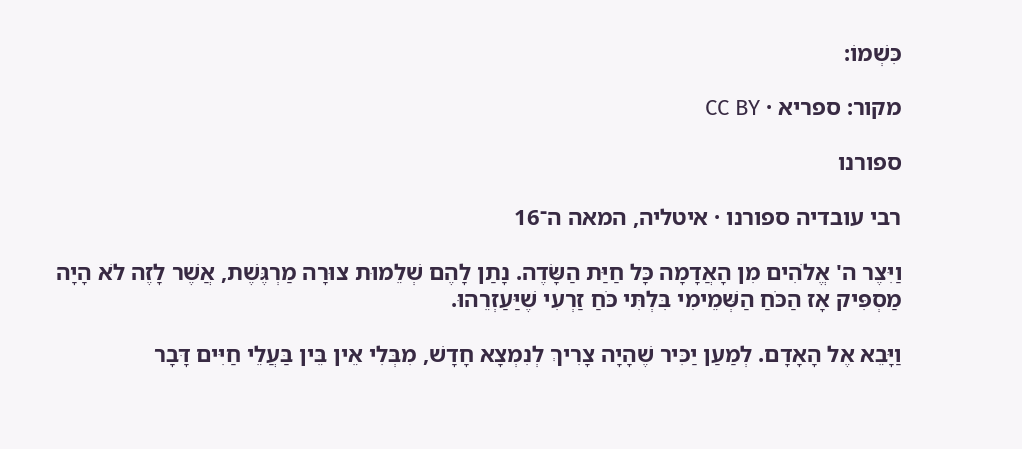כִּשְׁמוֹ:

מקור: ספריא · CC BY

ספורנו

רבי עובדיה ספורנו · איטליה, המאה ה־16

וַיִּצֶר ה' אֱלֹהִים מִן הָאֲדָמָה כָּל חַיַּת הַשָּׂדֶה. נָתַן לָהֶם שְׁלֵמוּת צוּרָה מַרְגֶּשֶׁת, אֲשֶׁר לָזֶה לֹא הָיָה מַסְפִּיק אָז הַכֹּחַ הַשְּׁמֵימִי בִּלְתִּי כֹּחַ זַרְעִי שֶׁיַּעַזְרֵהוּ.

וַיָּבֵא אֶל הָאָדָם. לְמַעַן יַכִּיר שֶׁהָיָה צָרִיךְ לְנִמְצָא חָדָשׁ, מִבְּלִי אֵין בֵּין בַּעֲלֵי חַיִּים דָּבָר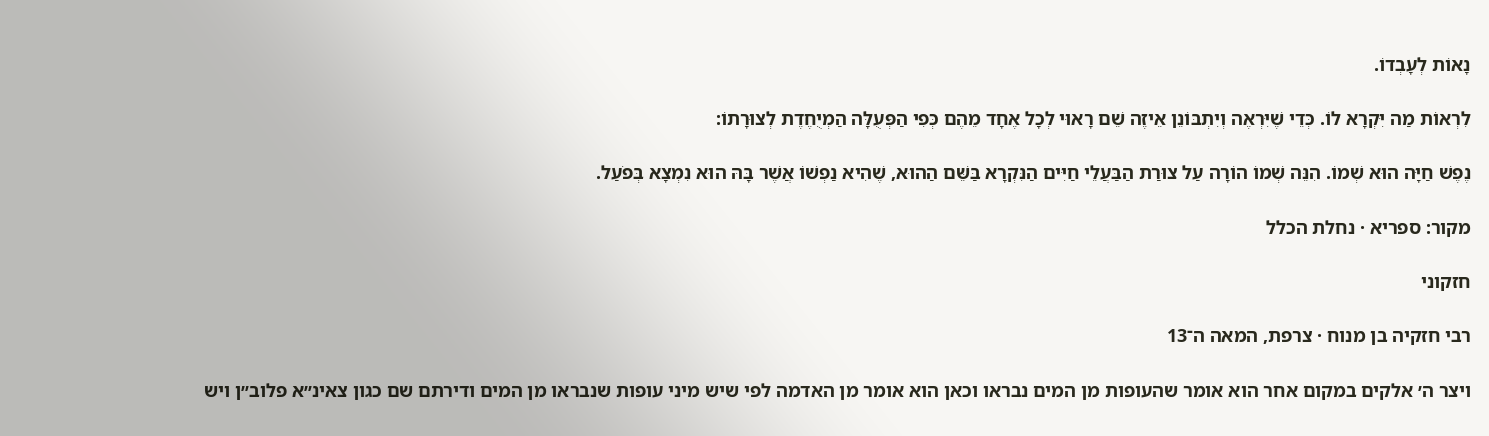נָאוֹת לְעָבְדוֹ.

לִרְאוֹת מַה יִּקְרָא לוֹ. כְּדֵי שֶׁיִּרְאֶה וְיִתְבּוֹנֵן אֵיזֶה שֵׁם רָאוּי לְכָל אֶחָד מֵהֶם כְּפִי הַפְּעֻלָּה הַמְיֻחֶדֶת לְצוּרָתוֹ:

נֶפֶשׁ חַיָּה הוּא שְׁמוֹ. הִנֵּה שְׁמוֹ הוֹרָה עַל צוּרַת הַבַּעֲלֵי חַיִּים הַנִּקְרָא בַּשֵּׁם הַהוּא, שֶׁהִיא נַפְשׁוֹ אֲשֶׁר בָּהּ הוּא נִמְצָא בְּפֹעַל.

מקור: ספריא · נחלת הכלל

חזקוני

רבי חזקיה בן מנוח · צרפת, המאה ה־13

ויצר ה׳ אלקים במקום אחר הוא אומר שהעופות מן המים נבראו וכאן הוא אומר מן האדמה לפי שיש מיני עופות שנבראו מן המים ודירתם שם כגון צאינ״א פלוב״ן ויש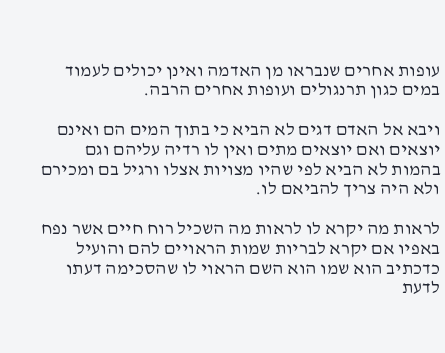עופות אחרים שנבראו מן האדמה ואינן יכולים לעמוד במים כגון תרנגולים ועופות אחרים הרבה.

ויבא אל האדם דגים לא הביא כי בתוך המים הם ואינם יוצאים ואם יוצאים מתים ואין לו רדיה עליהם וגם בהמות לא הביא לפי שהיו מצויות אצלו ורגיל בם ומכירם ולא היה צריך להביאם לו.

לראות מה יקרא לו לראות מה השכיל רוח חיים אשר נפח באפיו אם יקרא לבריות שמות הראויים להם והועיל כדכתיב הוא שמו הוא השם הראוי לו שהסכימה דעתו לדעת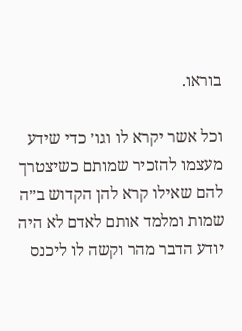בוראו.

וכל אשר יקרא לו וגו׳ כדי שידע מעצמו להזכיר שמותם כשיצטרך להם שאילו קרא להן הקדוש ב״ה שמות ומלמד אותם לאדם לא היה יודע הדבר מהר וקשה לו ליכנס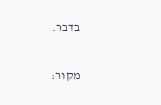בדבר.

מקור: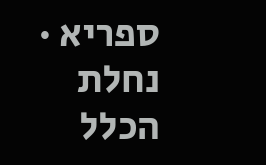ספריא · נחלת הכלל